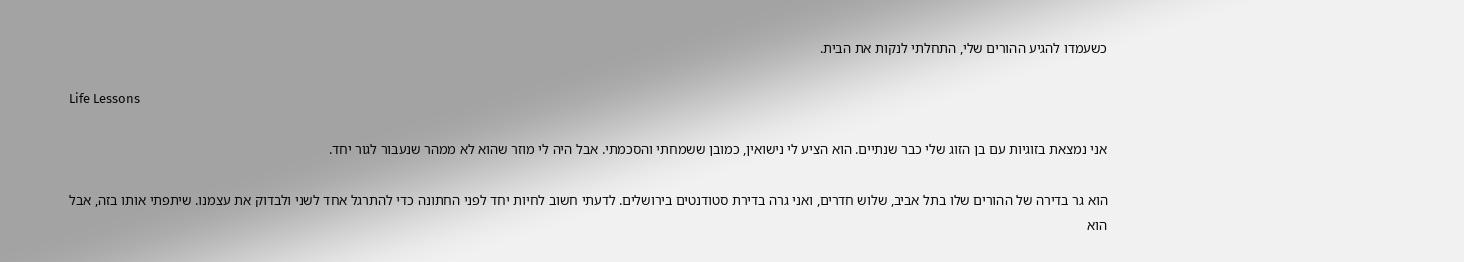כשעמדו להגיע ההורים שלי, התחלתי לנקות את הבית.

Life Lessons

אני נמצאת בזוגיות עם בן הזוג שלי כבר שנתיים. הוא הציע לי נישואין, כמובן ששמחתי והסכמתי. אבל היה לי מוזר שהוא לא ממהר שנעבור לגור יחד.

הוא גר בדירה של ההורים שלו בתל אביב, שלוש חדרים, ואני גרה בדירת סטודנטים בירושלים. לדעתי חשוב לחיות יחד לפני החתונה כדי להתרגל אחד לשני ולבדוק את עצמנו. שיתפתי אותו בזה, אבל הוא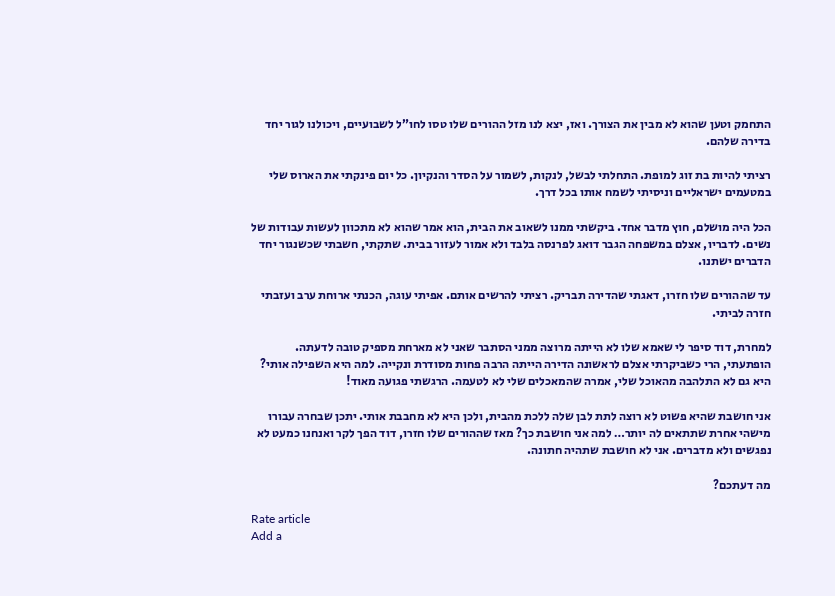התחמק וטען שהוא לא מבין את הצורך. ואז, יצא לנו מזל ההורים שלו טסו לחו”ל לשבועיים, ויכולנו לגור יחד בדירה שלהם.

רציתי להיות בת זוג למופת. התחלתי לבשל, לנקות, לשמור על הסדר והנקיון. כל יום פינקתי את הארוס שלי במטעמים ישראליים וניסיתי לשמח אותו בכל דרך.

הכל היה מושלם, חוץ מדבר אחד. ביקשתי ממנו לשאוב את הבית, הוא אמר שהוא לא מתכוון לעשות עבודות של נשים. לדבריו, אצלם במשפחה הגבר דואג לפרנסה בלבד ולא אמור לעזור בבית. שתקתי, חשבתי שכשנגור יחד הדברים ישתנו.

עד שההורים שלו חזרו, דאגתי שהדירה תבריק. רציתי להרשים אותם. אפיתי עוגה, הכנתי ארוחת ערב ועזבתי חזרה לביתי.

למחרת, דוד סיפר לי שאמא שלו לא הייתה מרוצה ממני הסתבר שאני לא מארחת מספיק טובה לדעתה. הופתעתי, הרי כשביקרתי אצלם לראשונה הדירה הייתה הרבה פחות מסודרת ונקייה. למה היא השפילה אותי? היא גם לא התלהבה מהאוכל שלי, אמרה שהמאכלים שלי לא לטעמה. הרגשתי פגועה מאוד!

אני חושבת שהיא פשוט לא רוצה לתת לבן שלה ללכת מהבית, ולכן היא לא מחבבת אותי. יתכן שבחרה עבורו מישהי אחרת שתתאים לה יותר… למה אני חושבת כך? מאז שההורים שלו חזרו, דוד הפך לקר ואנחנו כמעט לא נפגשים ולא מדברים. אני לא חושבת שתהיה חתונה.

מה דעתכם?

Rate article
Add a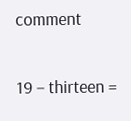comment

19 − thirteen =